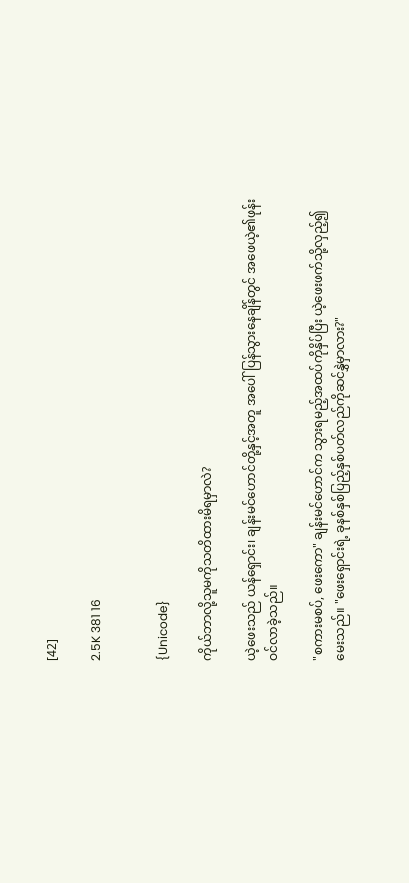[42]

2.5K 381 16


{Unicode}

ကိုယ်ဘာလို့သူမကိုသတိထားမိရမှာလဲ?

ယဲ့ဖေးသည် ယန်ရှောင်း၊ ချန်းမင်ဟောင်တို့နှင့်အတူ အပေါ်ပြန်သွားနေချိန်တွင် အဖေယဲ့၏ဖုန်းဝင်လာခဲ့သည်။

"စကားမစပ်, ဖေးကော" ချန်းမင်ဟောင်က သွားရမည့်အထပ်ကိုနှိပ်ပြီး ယဲ့ဖေးဖက်သို့လှည့်၍မေးသည်။ "ဖေးရှောင်းရဲ့ ခုနစ်နှစ်ပြည့်နှစ်ပတ်လည်ကိုဆင်နွှဲမှာလား?"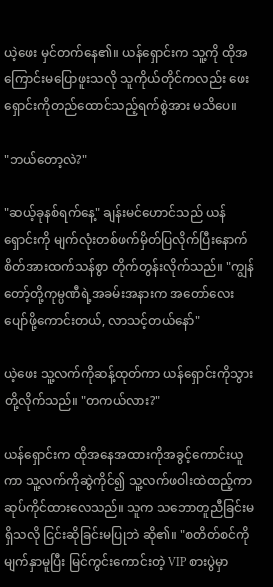ယဲ့ဖေး မှင်တက်နေ၏။ ယန်ရှောင်းက သူ့ကို ထိုအကြောင်းမပြောဖူးသလို သူကိုယ်တိုင်ကလည်း ဖေးရှောင်းကိုတည်ထောင်သည့်ရက်စွဲအား မသိပေ။

"ဘယ်တော့လဲ?"

"ဆယ့်ခုနစ်ရက်နေ့" ချန်းမင်ဟောင်သည် ယန်ရှောင်းကို မျက်လုံးတစ်ဖက်မှိတ်ပြလိုက်ပြီးနောက် စိတ်အားထက်သန်စွာ တိုက်တွန်းလိုက်သည်။ "ကျွန်တော့်တို့ကုမ္ပဏီရဲ့အခမ်းအနားက အတော်လေးပျော်ဖို့ကောင်းတယ်, လာသင့်တယ်နော်"

ယဲ့ဖေး သူ့လက်ကိုဆန့်ထုတ်ကာ ယန်ရှောင်းကိုသွားတို့လိုက်သည်။ "တကယ်လား?"

ယန်ရှောင်းက ထိုအနေအထားကိုအခွင့်ကောင်းယူကာ သူ့လက်ကိုဆွဲကိုင်၍ သူ့လက်ဖဝါးထဲထည့်ကာ ဆုပ်ကိုင်ထားလေသည်။ သူက သဘောတူညီခြင်းမရှိသလို ငြင်းဆိုခြင်းမပြုဘဲ ဆို၏။ "စတိတ်စင်ကိုမျက်နှာမူပြီး မြင်ကွင်းကောင်းတဲ့ VIP စားပွဲမှာ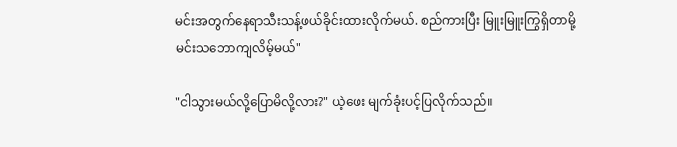မင်းအတွက်နေရာသီးသန့်ဖယ်ခိုင်းထားလိုက်မယ်. စည်ကားပြီး မြူးမြူးကြွရှိတာမို့ မင်းသဘောကျလိမ့်မယ်"

"ငါသွားမယ်လို့ပြောမိလို့လား?" ယဲ့ဖေး မျက်ခုံးပင့်ပြလိုက်သည်။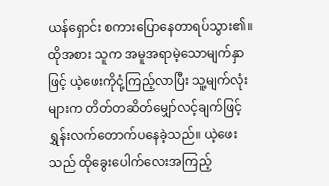ယန်ရှောင်း စကားပြောနေတာရပ်သွား၏။ ထိုအစား သူက အမူအရာမဲ့သောမျက်နှာဖြင့် ယဲ့ဖေးကိုငုံ့ကြည့်လာပြီး သူ့မျက်လုံးများက တိတ်တဆိတ်မျှော်လင့်ချက်ဖြင့် ရွှန်းလက်တောက်ပနေခဲ့သည်။ ယဲ့ဖေးသည် ထိုခွေးပေါက်လေးအကြည့်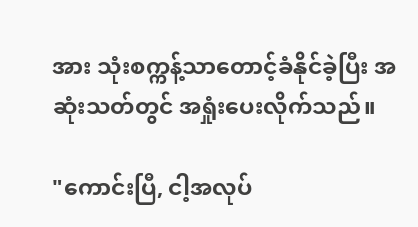အား သုံးစက္ကန့်သာတောင့်ခံနိုင်ခဲ့ပြီး အဆုံးသတ်တွင် အရှုံးပေးလိုက်သည်။

"ကောင်းပြီ, ငါ့အလုပ်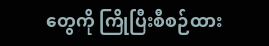တွေကို ကြိုပြီးစီစဉ်ထား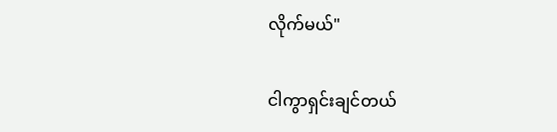လိုက်မယ်"

ငါကွာရှင်းချင်တယ်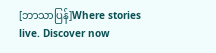[ဘာသာပြန်]Where stories live. Discover now